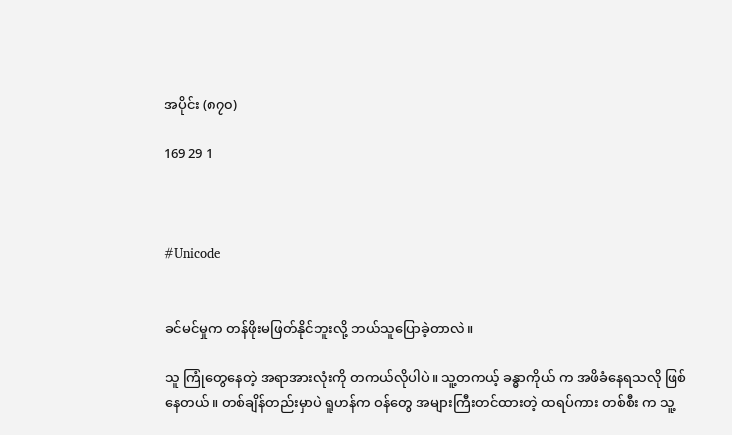အပိုင်း (၈၇၀)

169 29 1



#Unicode


ခင်မင်မှုက တန်ဖိုးမဖြတ်နိုင်ဘူးလို့ ဘယ်သူပြောခဲ့တာလဲ။

သူ ကြုံတွေနေတဲ့ အရာအားလုံးကို တကယ်လိုပါပဲ။ သူ့တကယ့် ခန္ဓာကိုယ် က အဖိခံနေရသလို ဖြစ်နေတယ်။ တစ်ချိန်တည်းမှာပဲ ရူဟန်က ဝန်တွေ အများကြီးတင်ထားတဲ့ ထရပ်ကား တစ်စီး က သူ့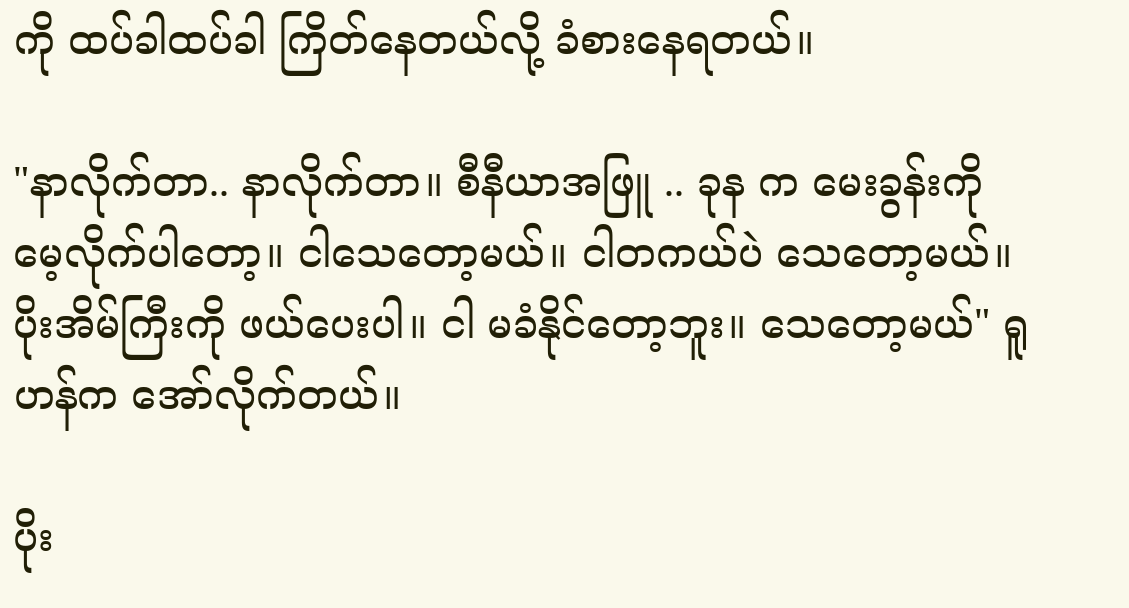ကို ထပ်ခါထပ်ခါ ကြိတ်နေတယ်လို့ ခံစားနေရတယ်။

"နာလိုက်တာ.. နာလိုက်တာ။ စီနီယာအဖြူ .. ခုန က မေးခွန်းကို မေ့လိုက်ပါတော့။ ငါသေတော့မယ်။ ငါတကယ်ပဲ သေတော့မယ်။ ပိုးအိမ်ကြီးကို ဖယ်ပေးပါ။ ငါ မခံနိုင်တော့ဘူး။ သေတော့မယ်" ရူဟန်က အော်လိုက်တယ်။

ပိုး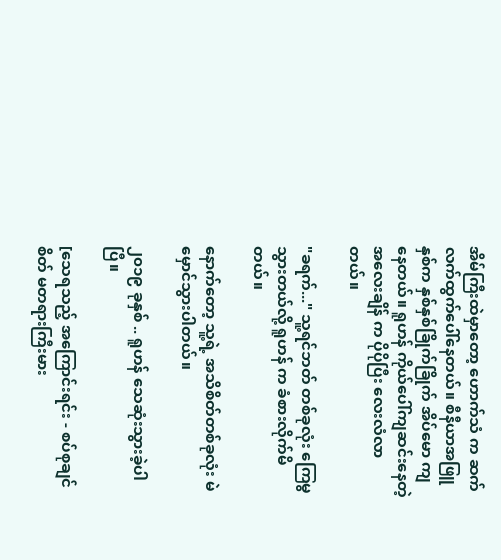အိမ်ကြီးထဲမှာတော့ ဟောက်သံ က ဆက်လက်ထွက်ပေါ်နေတယ်။ စီနီယာအဖြူနှစ်က နှစ်နှစ်ခြိုက်ခြိုက် အိပ်မော ကျနေတယ်။ ရူဟန် ကိုယ်ပေါ်ကျဆင်းနေတဲ့ အလေးချိန် က ပိုပိုပြီး လေးလံလာတယ်။

"ခရက်..." သူ့ရင်ဘတ် တစ်ခုလုံး ကြေမွသွားတယ်လို့ ရူဟန် က ခံစားလိုက်မိတယ်။

နောက်တော့ သူ့ရဲ့ အသိစိတ်တစ်ခုလုံး မဲမှောင်သွားပါတယ်။

၂၀၁၉ ခုနှစ် .. ရူဟန် သေဆုံးသွားခဲ့ပါပြီ။

[သေရသည့် အကြောင်းရင်း - စပ်စုချင်စိတ် မတရားကြီးမား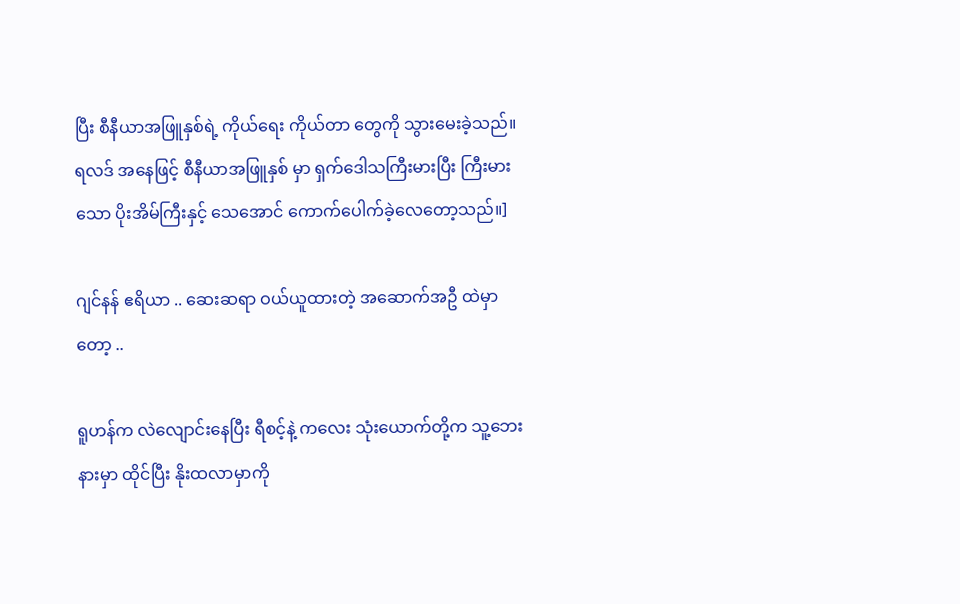ပြီး စီနီယာအဖြူနှစ်ရဲ့ ကိုယ်ရေး ကိုယ်တာ တွေကို သွားမေးခဲ့သည်။ ရလဒ် အနေဖြင့် စီနီယာအဖြူနှစ် မှာ ရှက်ဒေါသကြီးမားပြီး ကြီးမားသော ပိုးအိမ်ကြီးနှင့် သေအောင် ကောက်ပေါက်ခဲ့လေတော့သည်။]

ဂျင်နန် ဧရိယာ .. ဆေးဆရာ ဝယ်ယူထားတဲ့ အဆောက်အဦ ထဲမှာတော့ ..

ရူဟန်က လဲလျောင်းနေပြီး ရီစင့်နဲ့ ကလေး သုံးယောက်တို့က သူ့ဘေးနားမှာ ထိုင်ပြီး နိုးထလာမှာကို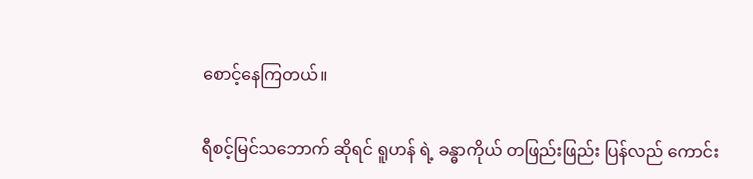စောင့်နေကြတယ်။

ရီစင့်မြင်သဘောက် ဆိုရင် ရူဟန် ရဲ့ ခန္ဓာကိုယ် တဖြည်းဖြည်း ပြန်လည် ကောင်း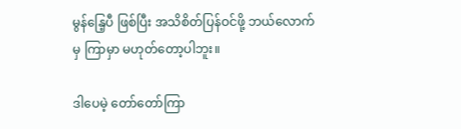မွန်နြေ့ပီ ဖြစ်ပြီး အသိစိတ်ပြန်ဝင်ဖို့ ဘယ်လောက်မှ ကြာမှာ မဟုတ်တော့ပါဘူး။

ဒါပေမဲ့ တော်တော်ကြာ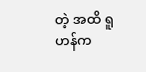တဲ့ အထိ ရူဟန်က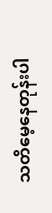သတိမေ့နေတုန်းပါ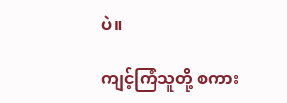ပဲ။

ကျင့်ကြံသူတို့ စကား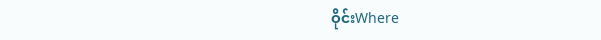ဝိုင်းWhere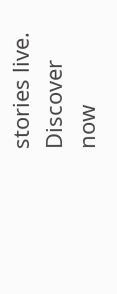stories live. Discover now